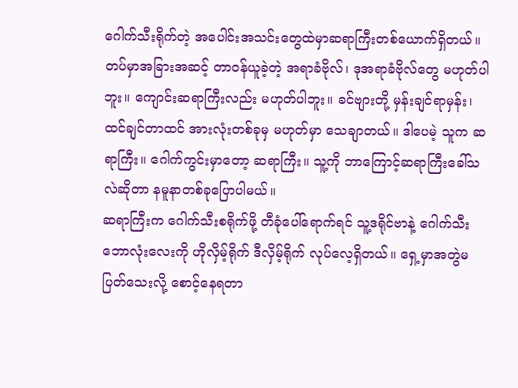ဂေါက်သီးရိုက်တဲ့ အပေါင်းအသင်းတွေထဲမှာဆရာကြီးတစ်ယောက်ရှိတယ်။ တပ်မှာအခြားအဆင့် တာဝန်ယူခဲ့တဲ့ အရာခံဗိုလ်၊ ဒုအရာခံဗိုလ်တွေ မဟုတ်ပါဘူး။ ကျောင်းဆရာကြီးလည်း မဟုတ်ပါဘူး။ ခင်ဗျားတို့ မှန်းချင်ရာမှန်း၊ ထင်ချင်တာထင် အားလုံးတစ်ခုမှ မဟုတ်မှာ သေချာတယ်။ ဒါပေမဲ့ သူက ဆရာကြီး။ ဂေါက်ကွင်းမှာတော့ ဆရာကြီး။ သူ့ကို ဘာကြောင့်ဆရာကြီးခေါ်သလဲဆိုတာ နမူနာတစ်ခုပြောပါမယ်။
ဆရာကြီးက ဂေါက်သီးစရိုက်ဖို့ တီခုံပေါ်ရောက်ရင် သူ့ဒရိုင်ဗာနဲ့ ဂေါက်သီးဘောလုံးလေးကို ဟိုလှိမ့်ရိုက် ဒီလှိမ့်ရိုက် လုပ်လေ့ရှိတယ်။ ရှေ့မှာအတွဲမပြတ်သေးလို့ စောင့်နေရတာ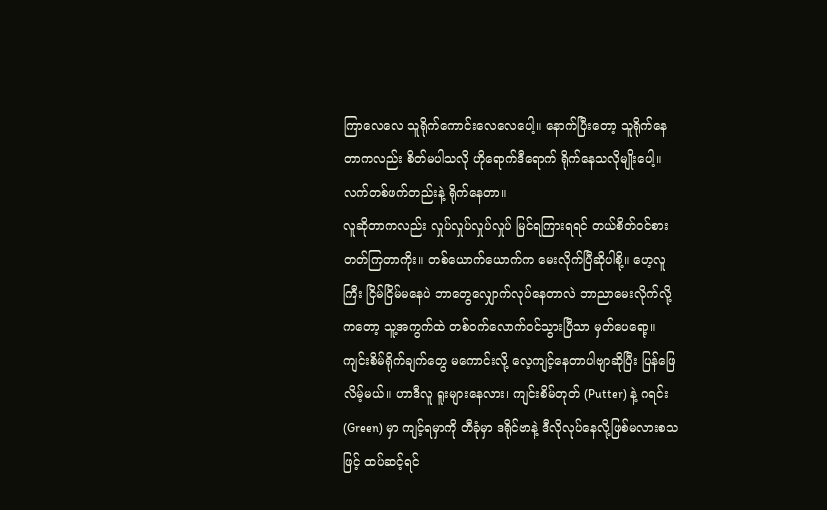ကြာလေလေ သူရိုက်ကောင်းလေလေပေါ့။ နောက်ပြီးတော့ သူရိုက်နေတာကလည်း စိတ်မပါသလို ဟိုရောက်ဒီရောက် ရိုက်နေသလိုမျိုးပေါ့။ လက်တစ်ဖက်တည်းနဲ့ ရိုက်နေတာ။
လူဆိုတာကလည်း လှုပ်လှုပ်လှုပ်လှုပ် မြင်ရကြားရရင် တယ်စိတ်ဝင်စားတတ်ကြတာကိုး။ တစ်ယောက်ယောက်က မေးလိုက်ပြီဆိုပါစို့။ ဟေ့လူကြီး ငြိမ်ငြိမ်မနေပဲ ဘာတွေလျှောက်လုပ်နေတာလဲ ဘာညာမေးလိုက်လို့ကတော့ သူ့အကွက်ထဲ တစ်ဝက်လောက်ဝင်သွားပြီသာ မှတ်ပေရော့။
ကျင်းစိမ်ရိုက်ချက်တွေ မကောင်းလို့ လေ့ကျင့်နေတာပါဗျာဆိုပြီး ပြန်ဖြေလိမ့်မယ်။ ဟာဒီလူ ရူးများနေလား၊ ကျင်းစိမ်တုတ် (Putter) နဲ့ ဂရင်း (Green) မှာ ကျင့်ရမှာကို တီခုံမှာ ဒရိုင်ဗာနဲ့ ဒီလိုလုပ်နေလို့ဖြစ်မလားစသဖြင့် ထပ်ဆင့်ရင်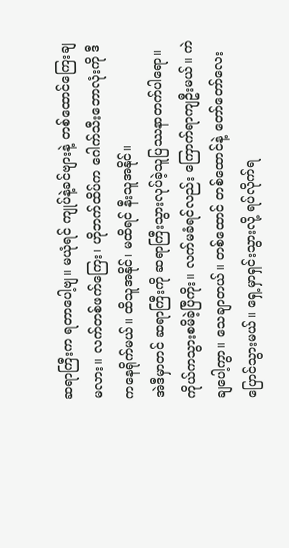ဆရာကြီးက ရတာပေါ့ဗျ။ မယုံရင် ကျုပ်နဲ့ခင်ဗျားနဲ့ တစ်ထောင်ကြေးချမလား။ လက်တစ်ဖက်ကြေး၊ ဟိုဘက်ထိပ်က ဂေါက်သီးဘောလုံးကို ဒီကနေရိုက်မယ်။ ထိသူအနိုင်၊ မထိရင် နီးသူအနိုင်။
အဲဒီမှာတင် ဆရာကြီးကို ဆရာကြီးသွားလုပ်ခဲ့သူပြဿနာတက်ပါရော။ ကိုယ်ကသွားစမိခဲ့ပြီကိုး။ လက်မခံရင်လည်း ကြောက်ရာကျဦးမယ်။ ကဲချပေါ့ကွာ။ သေချာတယ်။ တစ်ထောင် တစ်ထောင်နဲ့ တော်တော်လေး ပြောင်သွားမယ်။ ရှေ့မှာရှင်းသွားလို့ ရပ်လိုက်ရ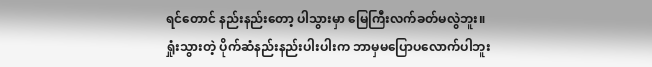ရင်တောင် နည်းနည်းတော့ ပါသွားမှာ မြေကြီးလက်ခတ်မလွဲဘူး။
ရှုံးသွားတဲ့ ပိုက်ဆံနည်းနည်းပါးပါးက ဘာမှမပြောပလောက်ပါဘူး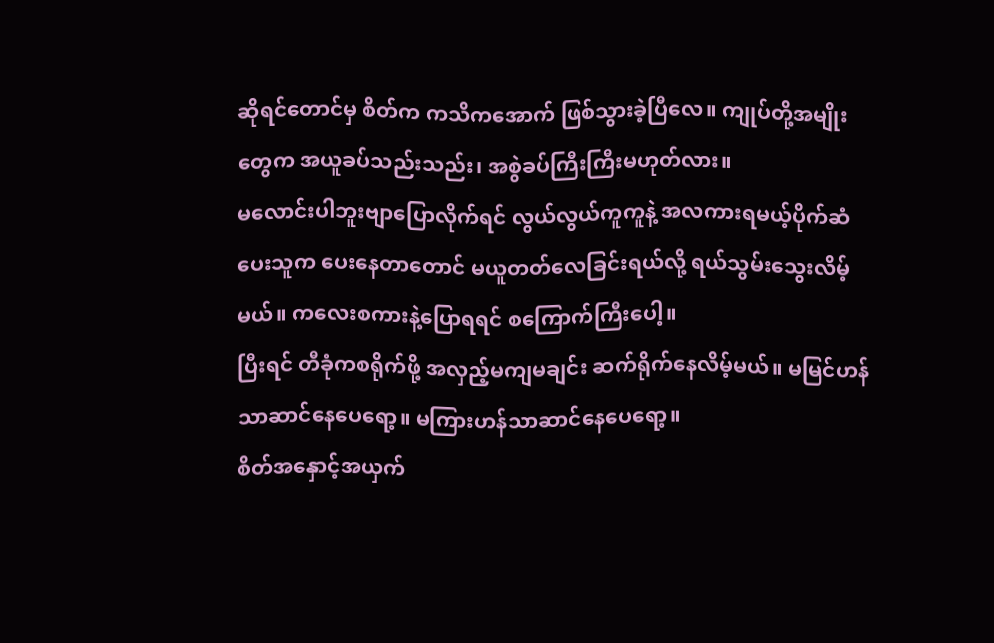ဆိုရင်တောင်မှ စိတ်က ကသိကအောက် ဖြစ်သွားခဲ့ပြီလေ။ ကျုပ်တို့အမျိုးတွေက အယူခပ်သည်းသည်း၊ အစွဲခပ်ကြီးကြီးမဟုတ်လား။
မလောင်းပါဘူးဗျာပြောလိုက်ရင် လွယ်လွယ်ကူကူနဲ့ အလကားရမယ့်ပိုက်ဆံပေးသူက ပေးနေတာတောင် မယူတတ်လေခြင်းရယ်လို့ ရယ်သွမ်းသွေးလိမ့်မယ်။ ကလေးစကားနဲ့ပြောရရင် စကြောက်ကြီးပေါ့။
ပြီးရင် တီခုံကစရိုက်ဖို့ အလှည့်မကျမချင်း ဆက်ရိုက်နေလိမ့်မယ်။ မမြင်ဟန်သာဆာင်နေပေရော့။ မကြားဟန်သာဆာင်နေပေရော့။
စိတ်အနှောင့်အယှက်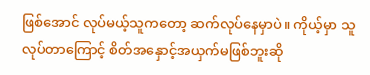ဖြစ်အောင် လုပ်မယ့်သူကတော့ ဆက်လုပ်နေမှာပဲ။ ကိုယ့်မှာ သူလုပ်တာကြောင့် စိတ်အနှောင့်အယှက်မဖြစ်ဘူးဆို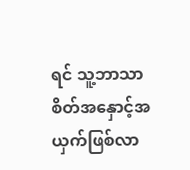ရင် သူ့ဘာသာစိတ်အနှောင့်အယှက်ဖြစ်လာ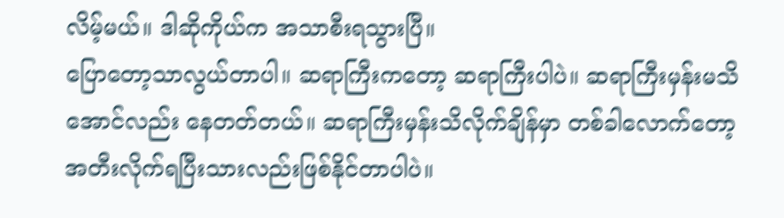လိမ့်မယ်။ ဒါဆိုကိုယ်က အသာစီးရသွားပြီ။
ပြောတော့သာလွယ်တာပါ။ ဆရာကြီးကတော့ ဆရာကြီးပါပဲ။ ဆရာကြီးမှန်းမသိအောင်လည်း နေတတ်တယ်။ ဆရာကြီးမှန်းသိလိုက်ချိန်မှာ တစ်ခါလောက်တော့ အတီးလိုက်ရပြီးသားလည်းဖြစ်နိုင်တာပါပဲ။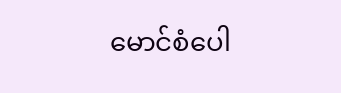မောင်စံပေါ